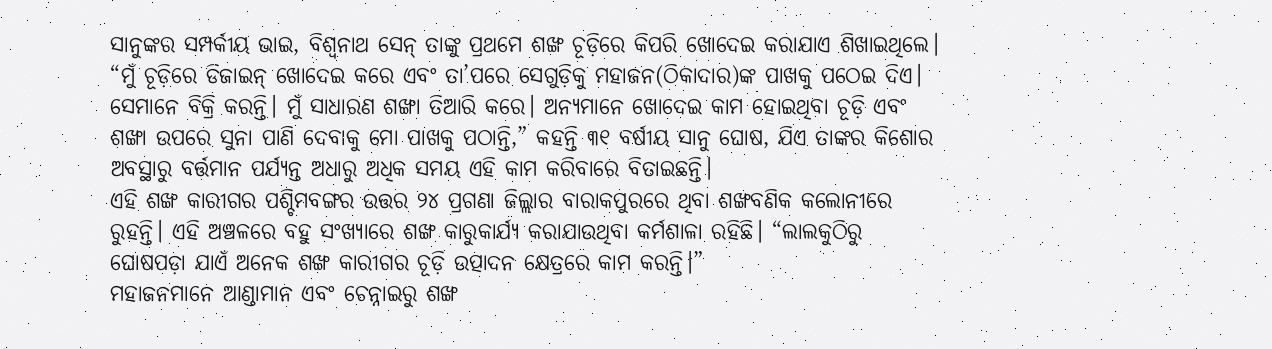ସାନୁଙ୍କର ସମ୍ପର୍କୀୟ ଭାଇ, ବିଶ୍ୱନାଥ ସେନ୍ ତାଙ୍କୁ ପ୍ରଥମେ ଶଙ୍ଖ ଚୂଡ଼ିରେ କିପରି ଖୋଦେଇ କରାଯାଏ ଶିଖାଇଥିଲେ।
“ମୁଁ ଚୂଡ଼ିରେ ଡିଜାଇନ୍ ଖୋଦେଇ କରେ ଏବଂ ତା’ପରେ ସେଗୁଡ଼ିକୁ ମହାଜନ(ଠିକାଦାର)ଙ୍କ ପାଖକୁ ପଠେଇ ଦିଏ। ସେମାନେ ବିକ୍ରି କରନ୍ତି। ମୁଁ ସାଧାରଣ ଶଙ୍ଖା ତିଆରି କରେ। ଅନ୍ୟମାନେ ଖୋଦେଇ କାମ ହୋଇଥିବା ଚୂଡ଼ି ଏବଂ ଶଙ୍ଖା ଉପରେ ସୁନା ପାଣି ଦେବାକୁ ମୋ ପାଖକୁ ପଠାନ୍ତି,” କହନ୍ତି ୩୧ ବର୍ଷୀୟ ସାନୁ ଘୋଷ, ଯିଏ ତାଙ୍କର କିଶୋର ଅବସ୍ଥାରୁ ବର୍ତ୍ତମାନ ପର୍ଯ୍ୟନ୍ତ ଅଧାରୁ ଅଧିକ ସମୟ ଏହି କାମ କରିବାରେ ବିତାଇଛନ୍ତି।
ଏହି ଶଙ୍ଖ କାରୀଗର ପଶ୍ଚିମବଙ୍ଗର ଉତ୍ତର ୨୪ ପ୍ରଗଣା ଜିଲ୍ଲାର ବାରାକପୁରରେ ଥିବା ଶଙ୍ଖବଣିକ କଲୋନୀରେ ରୁହନ୍ତି। ଏହି ଅଞ୍ଚଳରେ ବହୁ ସଂଖ୍ୟାରେ ଶଙ୍ଖ କାରୁକାର୍ଯ୍ୟ କରାଯାଉଥିବା କର୍ମଶାଳା ରହିଛି। “ଲାଲକୁଠିରୁ ଘୋଷପଡ଼ା ଯାଏଁ ଅନେକ ଶଙ୍ଖ କାରୀଗର ଚୂଡ଼ି ଉତ୍ପାଦନ କ୍ଷେତ୍ରରେ କାମ କରନ୍ତି।”
ମହାଜନମାନେ ଆଣ୍ଡାମାନ ଏବଂ ଚେନ୍ନାଇରୁ ଶଙ୍ଖ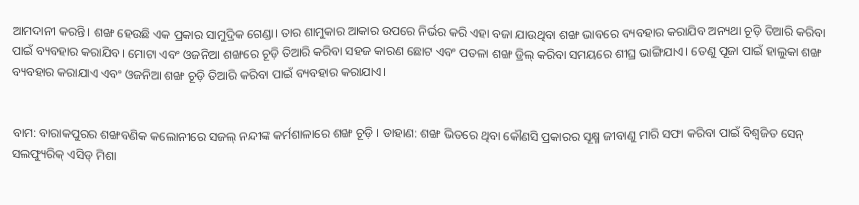ଆମଦାନୀ କରନ୍ତି। ଶଙ୍ଖ ହେଉଛି ଏକ ପ୍ରକାର ସାମୁଦ୍ରିକ ଗେଣ୍ଡା। ତାର ଶାମୁକାର ଆକାର ଉପରେ ନିର୍ଭର କରି ଏହା ବଜା ଯାଉଥିବା ଶଙ୍ଖ ଭାବରେ ବ୍ୟବହାର କରାଯିବ ଅନ୍ୟଥା ଚୂଡ଼ି ତିଆରି କରିବା ପାଇଁ ବ୍ୟବହାର କରାଯିବ। ମୋଟା ଏବଂ ଓଜନିଆ ଶଙ୍ଖରେ ଚୂଡ଼ି ତିଆରି କରିବା ସହଜ କାରଣ ଛୋଟ ଏବଂ ପତଳା ଶଙ୍ଖ ଡ୍ରିଲ୍ କରିବା ସମୟରେ ଶୀଘ୍ର ଭାଙ୍ଗିଯାଏ। ତେଣୁ ପୂଜା ପାଇଁ ହାଲୁକା ଶଙ୍ଖ ବ୍ୟବହାର କରାଯାଏ ଏବଂ ଓଜନିଆ ଶଙ୍ଖ ଚୂଡ଼ି ତିଆରି କରିବା ପାଇଁ ବ୍ୟବହାର କରାଯାଏ।


ବାମ: ବାରାକପୁରର ଶଙ୍ଖବଣିକ କଲୋନୀରେ ସଜଲ୍ ନନ୍ଦୀଙ୍କ କର୍ମଶାଳାରେ ଶଙ୍ଖ ଚୂଡ଼ି । ଡାହାଣ: ଶଙ୍ଖ ଭିତରେ ଥିବା କୌଣସି ପ୍ରକାରର ସୂକ୍ଷ୍ମ ଜୀବାଣୁ ମାରି ସଫା କରିବା ପାଇଁ ବିଶ୍ୱଜିତ ସେନ୍ ସଲଫ୍ୟୁରିକ୍ ଏସିଡ୍ ମିଶା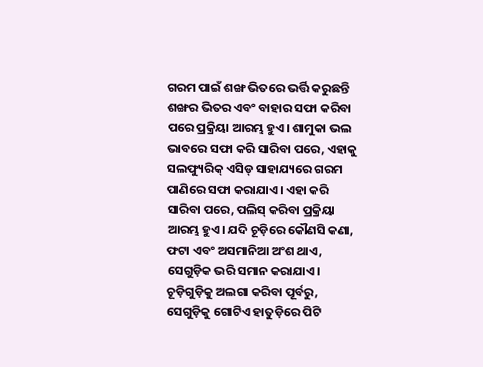ଗରମ ପାଇଁ ଶଙ୍ଖ ଭିତରେ ଭର୍ତ୍ତି କରୁଛନ୍ତି
ଶଙ୍ଖର ଭିତର ଏବଂ ବାହାର ସଫା କରିବା ପରେ ପ୍ରକ୍ରିୟା ଆରମ୍ଭ ହୁଏ। ଶାମୁକା ଭଲ ଭାବରେ ସଫା କରି ସାରିବା ପରେ, ଏହାକୁ ସଲଫ୍ୟୁରିକ୍ ଏସିଡ୍ ସାହାଯ୍ୟରେ ଗରମ ପାଣିରେ ସଫା କରାଯାଏ। ଏହା କରି ସାରିବା ପରେ, ପଲିସ୍ କରିବା ପ୍ରକ୍ରିୟା ଆରମ୍ଭ ହୁଏ। ଯଦି ଚୂଡ଼ିରେ କୌଣସି କଣା, ଫଟା ଏବଂ ଅସମାନିଆ ଅଂଶ ଥାଏ, ସେଗୁଡ଼ିକ ଭରି ସମାନ କରାଯାଏ।
ଚୂଡ଼ିଗୁଡ଼ିକୁ ଅଲଗା କରିବା ପୂର୍ବରୁ, ସେଗୁଡ଼ିକୁ ଗୋଟିଏ ହାତୁଡ଼ିରେ ପିଟି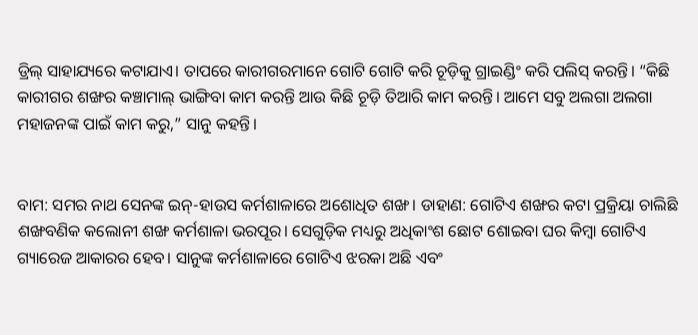ଡ୍ରିଲ୍ ସାହାଯ୍ୟରେ କଟାଯାଏ। ତାପରେ କାରୀଗରମାନେ ଗୋଟି ଗୋଟି କରି ଚୂଡ଼ିକୁ ଗ୍ରାଇଣ୍ଡିଂ କରି ପଲିସ୍ କରନ୍ତି। “କିଛି କାରୀଗର ଶଙ୍ଖର କଞ୍ଚାମାଲ୍ ଭାଙ୍ଗିବା କାମ କରନ୍ତି ଆଉ କିଛି ଚୂଡ଼ି ତିଆରି କାମ କରନ୍ତି। ଆମେ ସବୁ ଅଲଗା ଅଲଗା ମହାଜନଙ୍କ ପାଇଁ କାମ କରୁ,” ସାନୁ କହନ୍ତି।


ବାମ: ସମର ନାଥ ସେନଙ୍କ ଇନ୍-ହାଉସ କର୍ମଶାଳାରେ ଅଶୋଧିତ ଶଙ୍ଖ। ଡାହାଣ: ଗୋଟିଏ ଶଙ୍ଖର କଟା ପ୍ରକ୍ରିୟା ଚାଲିଛି
ଶଙ୍ଖବଣିକ କଲୋନୀ ଶଙ୍ଖ କର୍ମଶାଳା ଭରପୂର। ସେଗୁଡ଼ିକ ମଧ୍ୟରୁ ଅଧିକାଂଶ ଛୋଟ ଶୋଇବା ଘର କିମ୍ୱା ଗୋଟିଏ ଗ୍ୟାରେଜ ଆକାରର ହେବ। ସାନୁଙ୍କ କର୍ମଶାଳାରେ ଗୋଟିଏ ଝରକା ଅଛି ଏବଂ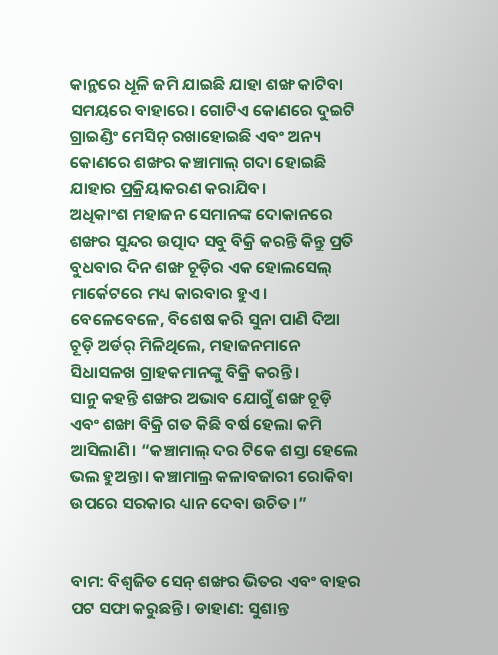କାନ୍ଥରେ ଧୂଳି ଜମି ଯାଇଛି ଯାହା ଶଙ୍ଖ କାଟିବା ସମୟରେ ବାହାରେ। ଗୋଟିଏ କୋଣରେ ଦୁଇଟି ଗ୍ରାଇଣ୍ଡିଂ ମେସିନ୍ ରଖାହୋଇଛି ଏବଂ ଅନ୍ୟ କୋଣରେ ଶଙ୍ଖର କଞ୍ଚାମାଲ୍ ଗଦା ହୋଇଛି ଯାହାର ପ୍ରକ୍ରିୟାକରଣ କରାଯିବ।
ଅଧିକାଂଶ ମହାଜନ ସେମାନଙ୍କ ଦୋକାନରେ ଶଙ୍ଖର ସୁନ୍ଦର ଉତ୍ପାଦ ସବୁ ବିକ୍ରି କରନ୍ତି କିନ୍ତୁ ପ୍ରତି ବୁଧବାର ଦିନ ଶଙ୍ଖ ଚୂଡ଼ିର ଏକ ହୋଲସେଲ୍ ମାର୍କେଟରେ ମଧ୍ୟ କାରବାର ହୁଏ।
ବେଳେବେଳେ, ବିଶେଷ କରି ସୁନା ପାଣି ଦିଆ ଚୂଡ଼ି ଅର୍ଡର୍ ମିଳିଥିଲେ, ମହାଜନମାନେ ସିଧାସଳଖ ଗ୍ରାହକମାନଙ୍କୁ ବିକ୍ରି କରନ୍ତି।
ସାନୁ କହନ୍ତି ଶଙ୍ଖର ଅଭାବ ଯୋଗୁଁ ଶଙ୍ଖ ଚୂଡ଼ି ଏବଂ ଶଙ୍ଖା ବିକ୍ରି ଗତ କିଛି ବର୍ଷ ହେଲା କମି ଆସିଲାଣି। “କଞ୍ଚାମାଲ୍ ଦର ଟିକେ ଶସ୍ତା ହେଲେ ଭଲ ହୁଅନ୍ତା। କଞ୍ଚାମାଲ୍ର କଳାବଜାରୀ ରୋକିବା ଉପରେ ସରକାର ଧ୍ୟାନ ଦେବା ଉଚିତ।”


ବାମ: ବିଶ୍ୱଜିତ ସେନ୍ ଶଙ୍ଖର ଭିତର ଏବଂ ବାହର ପଟ ସଫା କରୁଛନ୍ତି। ଡାହାଣ: ସୁଶାନ୍ତ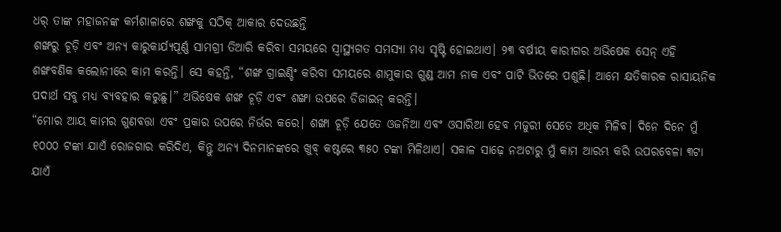ଧର୍ ତାଙ୍କ ମହାଜନଙ୍କ କର୍ମଶାଳାରେ ଶଙ୍ଖକୁ ସଠିକ୍ ଆକାର ଦେଉଛନ୍ତି
ଶଙ୍ଖରୁ ଚୂଡ଼ି ଏବଂ ଅନ୍ୟ କାରୁକାର୍ଯ୍ୟପୂର୍ଣ୍ଣ ସାମଗ୍ରୀ ତିଆରି କରିବା ସମୟରେ ସ୍ୱାସ୍ଥ୍ୟଗତ ସମସ୍ୟା ମଧ୍ୟ ସୃଷ୍ଟି ହୋଇଥାଏ। ୨୩ ବର୍ଷୀୟ କାରୀଗର ଅଭିଷେକ ସେନ୍ ଏହି ଶଙ୍ଖବଣିକ କଲୋନୀରେ କାମ କରନ୍ତି। ସେ କହନ୍ତି, “ଶଙ୍ଖ ଗ୍ରାଇଣ୍ଡିଂ କରିବା ସମୟରେ ଶାମୁକାର ଗୁଣ୍ଡ ଆମ ନାକ ଏବଂ ପାଟି ଭିତରେ ପଶୁଛି। ଆମେ କ୍ଷତିକାରକ ରାସାୟନିକ ପଦାର୍ଥ ସବୁ ମଧ୍ୟ ବ୍ୟବହାର କରୁଛୁ।” ଅଭିଷେକ ଶଙ୍ଖ ଚୂଡ଼ି ଏବଂ ଶଙ୍ଖା ଉପରେ ଡିଜାଇନ୍ କରନ୍ତି।
“ମୋର ଆୟ କାମର ଗୁଣବତ୍ତା ଏବଂ ପ୍ରକାର ଉପରେ ନିର୍ଭର କରେ। ଶଙ୍ଖା ଚୂଡ଼ି ଯେତେ ଓଜନିଆ ଏବଂ ଓସାରିଆ ହେବ ମଜୁରୀ ସେତେ ଅଧିକ ମିଳିବ। ଦିନେ ଦିନେ ମୁଁ ୧୦୦୦ ଟଙ୍କା ଯାଏଁ ରୋଜଗାର କରିଦିଏ, କିନ୍ତୁ ଅନ୍ୟ ଦିନମାନଙ୍କରେ ଖୁବ୍ କଷ୍ଟରେ ୩୫୦ ଟଙ୍କା ମିଳିଥାଏ। ସକାଳ ସାଢ଼େ ନଅଟାରୁ ମୁଁ କାମ ଆରମ୍ଭ କରି ଉପରବେଳା ୩ଟା ଯାଏଁ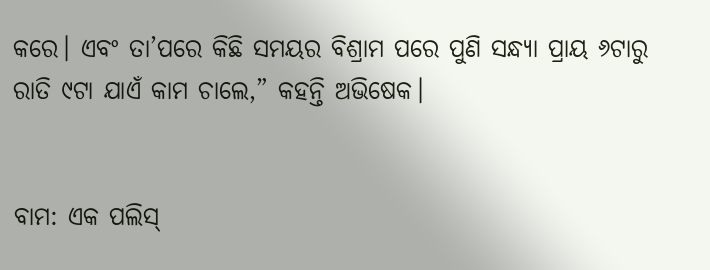କରେ। ଏବଂ ତା’ପରେ କିଛି ସମୟର ବିଶ୍ରାମ ପରେ ପୁଣି ସନ୍ଧ୍ୟା ପ୍ରାୟ ୬ଟାରୁ ରାତି ୯ଟା ଯାଏଁ କାମ ଚାଲେ,” କହନ୍ତି ଅଭିଷେକ।


ବାମ: ଏକ ପଲିସ୍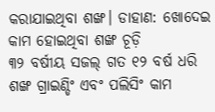କରାଯାଇଥିବା ଶଙ୍ଖ। ଡାହାଣ: ଖୋଦେଇ କାମ ହୋଇଥିବା ଶଙ୍ଖ ଚୂଡ଼ି
୩୨ ବର୍ଷୀୟ ସଜଲ୍ ଗତ ୧୨ ବର୍ଷ ଧରି ଶଙ୍ଖ ଗ୍ରାଇଣ୍ଡିଂ ଏବଂ ପଲିସିଂ କାମ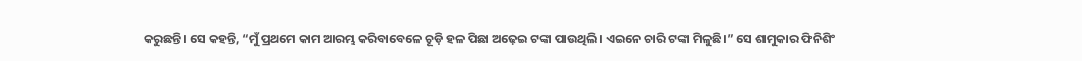କରୁଛନ୍ତି। ସେ କହନ୍ତି, “ମୁଁ ପ୍ରଥମେ କାମ ଆରମ୍ଭ କରିବାବେଳେ ଚୂଡ଼ି ହଳ ପିଛା ଅଢ଼େଇ ଟଙ୍କା ପାଉଥିଲି। ଏଇନେ ଚାରି ଟଙ୍କା ମିଳୁଛି।” ସେ ଶାମୁକାର ଫିନିଶିଂ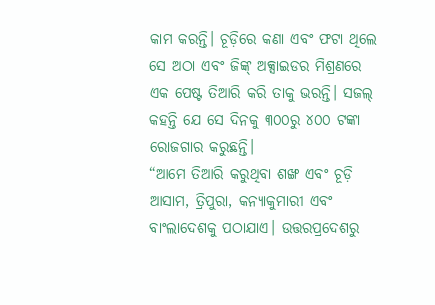କାମ କରନ୍ତି। ଚୂଡ଼ିରେ କଣା ଏବଂ ଫଟା ଥିଲେ ସେ ଅଠା ଏବଂ ଜିଙ୍କ୍ ଅକ୍ସାଇଡର ମିଶ୍ରଣରେ ଏକ ପେଷ୍ଟ ତିଆରି କରି ତାକୁ ଭରନ୍ତି। ସଜଲ୍ କହନ୍ତି ଯେ ସେ ଦିନକୁ ୩୦୦ରୁ ୪୦୦ ଟଙ୍କା ରୋଜଗାର କରୁଛନ୍ତି।
“ଆମେ ତିଆରି କରୁଥିବା ଶଙ୍ଖ ଏବଂ ଚୂଡ଼ି ଆସାମ, ତ୍ରିପୁରା, କନ୍ୟାକୁମାରୀ ଏବଂ ବାଂଲାଦେଶକୁ ପଠାଯାଏ। ଉତ୍ତରପ୍ରଦେଶରୁ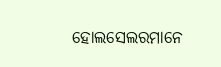ହୋଲସେଲରମାନେ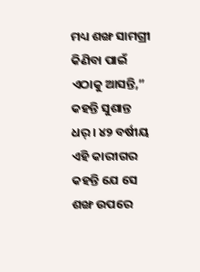ମଧ୍ୟ ଶଙ୍ଖ ସାମଗ୍ରୀ କିଣିବା ପାଇଁ ଏଠାକୁ ଆସନ୍ତି,” କହନ୍ତି ସୁଶାନ୍ତ ଧର୍। ୪୨ ବର୍ଷୀୟ ଏହି କାରୀଗର କହନ୍ତି ଯେ ସେ ଶଙ୍ଖ ଉପରେ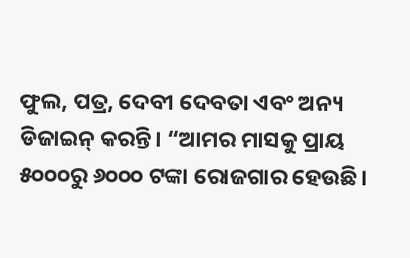ଫୁଲ, ପତ୍ର, ଦେବୀ ଦେବତା ଏବଂ ଅନ୍ୟ ଡିଜାଇନ୍ କରନ୍ତି। “ଆମର ମାସକୁ ପ୍ରାୟ ୫୦୦୦ରୁ ୬୦୦୦ ଟଙ୍କା ରୋଜଗାର ହେଉଛି।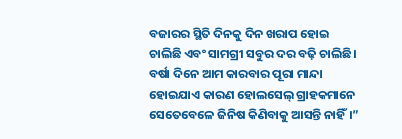ବଜାରର ସ୍ଥିତି ଦିନକୁ ଦିନ ଖରାପ ହୋଇ ଚାଲିଛି ଏବଂ ସାମଗ୍ରୀ ସବୁର ଦର ବଢ଼ି ଚାଲିଛି। ବର୍ଷା ଦିନେ ଆମ କାରବାର ପୂରା ମାନ୍ଦା ହୋଇଯାଏ କାରଣ ହୋଲସେଲ୍ ଗ୍ରାହକମାନେ ସେତେବେଳେ ଜିନିଷ କିଣିବାକୁ ଆସନ୍ତି ନାହିଁ।”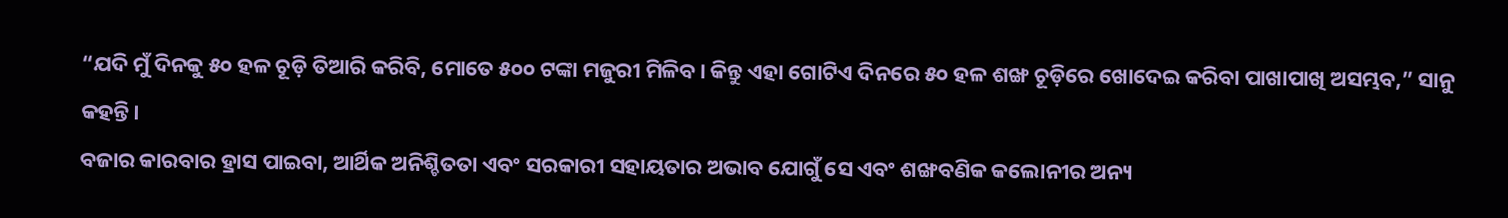“ଯଦି ମୁଁ ଦିନକୁ ୫୦ ହଳ ଚୂଡ଼ି ତିଆରି କରିବି, ମୋତେ ୫୦୦ ଟଙ୍କା ମଜୁରୀ ମିଳିବ। କିନ୍ତୁ ଏହା ଗୋଟିଏ ଦିନରେ ୫୦ ହଳ ଶଙ୍ଖ ଚୂଡ଼ିରେ ଖୋଦେଇ କରିବା ପାଖାପାଖି ଅସମ୍ଭବ,” ସାନୁ କହନ୍ତି।
ବଜାର କାରବାର ହ୍ରାସ ପାଇବା, ଆର୍ଥିକ ଅନିଶ୍ଚିତତା ଏବଂ ସରକାରୀ ସହାୟତାର ଅଭାବ ଯୋଗୁଁ ସେ ଏବଂ ଶଙ୍ଖବଣିକ କଲୋନୀର ଅନ୍ୟ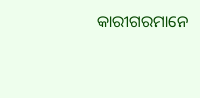କାରୀଗରମାନେ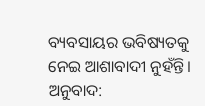ବ୍ୟବସାୟର ଭବିଷ୍ୟତକୁ ନେଇ ଆଶାବାଦୀ ନୁହଁନ୍ତି।
ଅନୁବାଦ: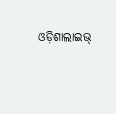ଓଡ଼ିଶାଲାଇଭ୍